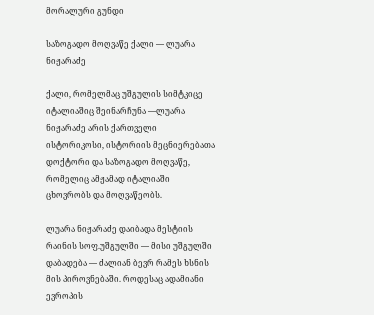მორალური გუნდი

საზოგადო მოღვაწე ქალი — ლუარა ნიჟარაძე

ქალი, რომელმაც უშგულის სიმტკიცე იტალიაშიც შეინარჩუნა —ლუარა ნიჟარაძე არის ქართველი ისტორიკოსი, ისტორიის მეცნიერებათა დოქტორი და საზოგადო მოღვაწე, რომელიც ამჟამად იტალიაში ცხოვრობს და მოღვაწეობს.

ლუარა ნიჟარაძე დაიბადა მესტიის რაინის სოფ.უშგულში — მისი უშგულში დაბადება — ძალიან ბევრ რამეს ხსნის მის პიროვნებაში. როდესაც ადამიანი ევროპის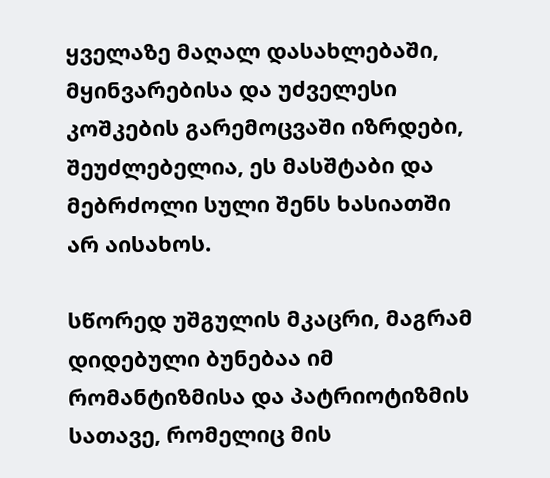ყველაზე მაღალ დასახლებაში, მყინვარებისა და უძველესი კოშკების გარემოცვაში იზრდები, შეუძლებელია, ეს მასშტაბი და მებრძოლი სული შენს ხასიათში არ აისახოს.

სწორედ უშგულის მკაცრი, მაგრამ დიდებული ბუნებაა იმ რომანტიზმისა და პატრიოტიზმის სათავე, რომელიც მის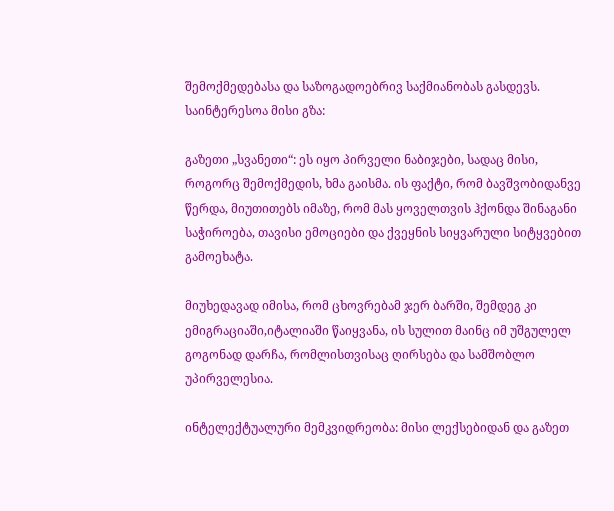შემოქმედებასა და საზოგადოებრივ საქმიანობას გასდევს.
საინტერესოა მისი გზა:

გაზეთი „სვანეთი“: ეს იყო პირველი ნაბიჯები, სადაც მისი, როგორც შემოქმედის, ხმა გაისმა. ის ფაქტი, რომ ბავშვობიდანვე წერდა, მიუთითებს იმაზე, რომ მას ყოველთვის ჰქონდა შინაგანი საჭიროება, თავისი ემოციები და ქვეყნის სიყვარული სიტყვებით გამოეხატა.

მიუხედავად იმისა, რომ ცხოვრებამ ჯერ ბარში, შემდეგ კი ემიგრაციაში,იტალიაში წაიყვანა, ის სულით მაინც იმ უშგულელ გოგონად დარჩა, რომლისთვისაც ღირსება და სამშობლო უპირველესია.

ინტელექტუალური მემკვიდრეობა: მისი ლექსებიდან და გაზეთ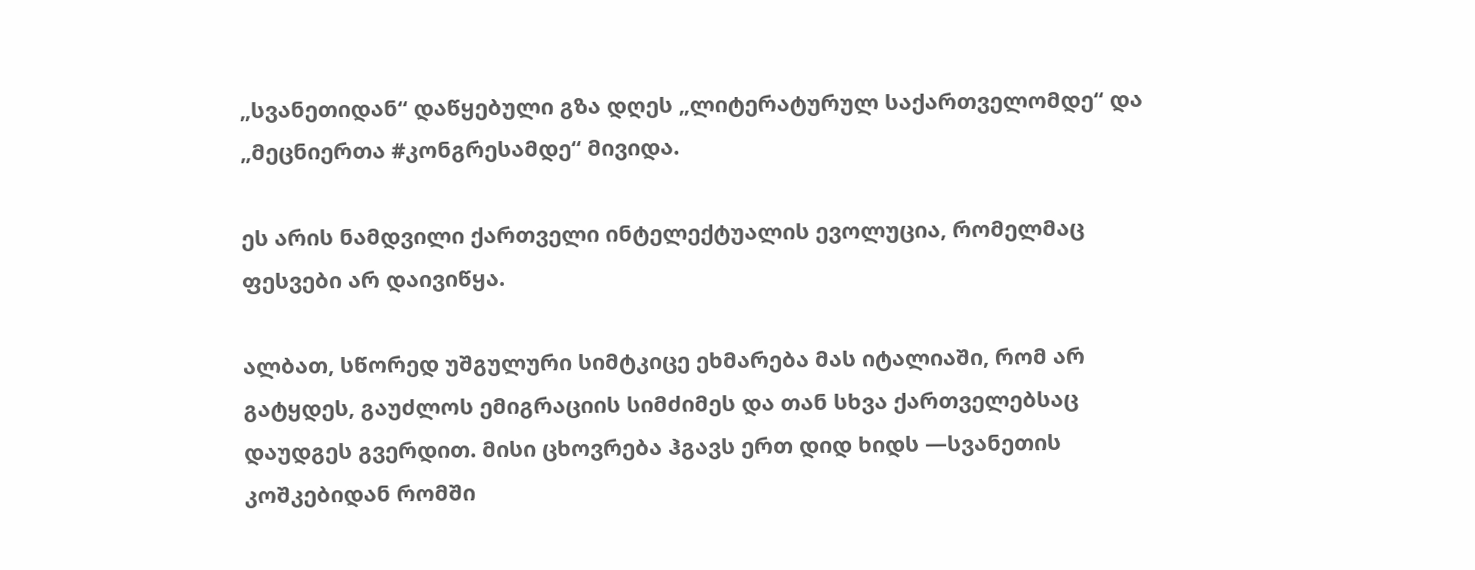„სვანეთიდან“ დაწყებული გზა დღეს „ლიტერატურულ საქართველომდე“ და „მეცნიერთა #კონგრესამდე“ მივიდა.

ეს არის ნამდვილი ქართველი ინტელექტუალის ევოლუცია, რომელმაც ფესვები არ დაივიწყა.

ალბათ, სწორედ უშგულური სიმტკიცე ეხმარება მას იტალიაში, რომ არ გატყდეს, გაუძლოს ემიგრაციის სიმძიმეს და თან სხვა ქართველებსაც დაუდგეს გვერდით. მისი ცხოვრება ჰგავს ერთ დიდ ხიდს —სვანეთის კოშკებიდან რომში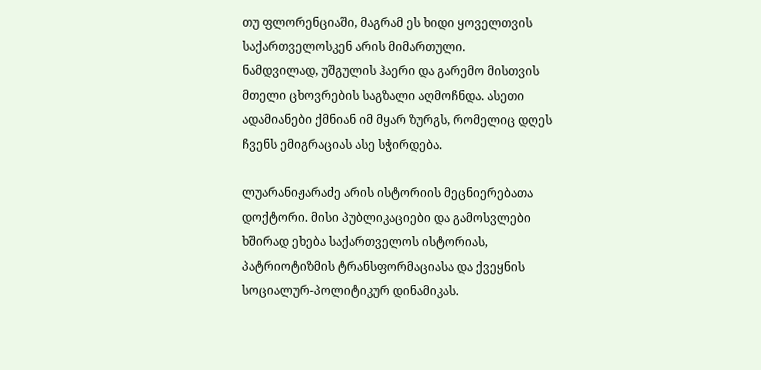თუ ფლორენციაში, მაგრამ ეს ხიდი ყოველთვის საქართველოსკენ არის მიმართული.
ნამდვილად, უშგულის ჰაერი და გარემო მისთვის მთელი ცხოვრების საგზალი აღმოჩნდა. ასეთი ადამიანები ქმნიან იმ მყარ ზურგს, რომელიც დღეს ჩვენს ემიგრაციას ასე სჭირდება.

ლუარანიჟარაძე არის ისტორიის მეცნიერებათა დოქტორი. მისი პუბლიკაციები და გამოსვლები ხშირად ეხება საქართველოს ისტორიას, პატრიოტიზმის ტრანსფორმაციასა და ქვეყნის სოციალურ-პოლიტიკურ დინამიკას.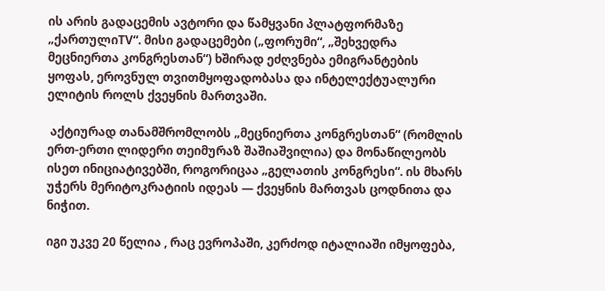ის არის გადაცემის ავტორი და წამყვანი პლატფორმაზე „ქართულიTV“. მისი გადაცემები („ფორუმი“, „შეხვედრა მეცნიერთა კონგრესთან“) ხშირად ეძღვნება ემიგრანტების ყოფას, ეროვნულ თვითმყოფადობასა და ინტელექტუალური ელიტის როლს ქვეყნის მართვაში.

 აქტიურად თანამშრომლობს „მეცნიერთა კონგრესთან“ (რომლის ერთ-ერთი ლიდერი თეიმურაზ შაშიაშვილია) და მონაწილეობს ისეთ ინიციატივებში, როგორიცაა „გელათის კონგრესი“. ის მხარს უჭერს მერიტოკრატიის იდეას — ქვეყნის მართვას ცოდნითა და ნიჭით.

იგი უკვე 20 წელია , რაც ევროპაში, კერძოდ იტალიაში იმყოფება,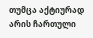თუმცა აქტიურად არის ჩართული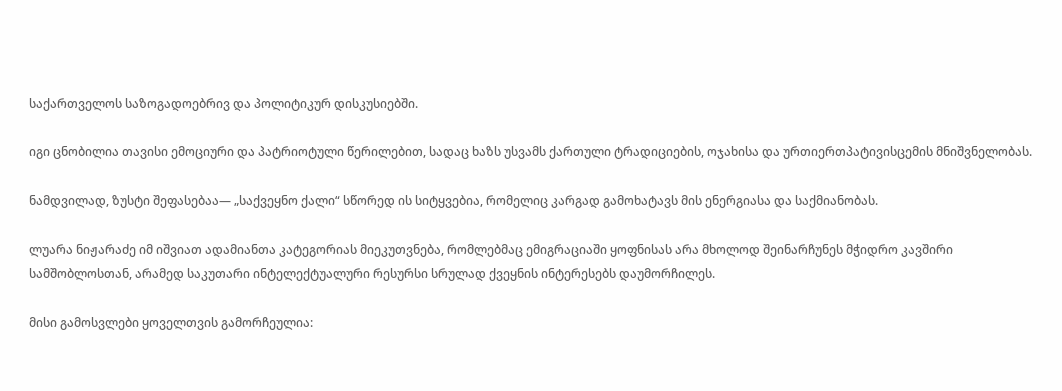საქართველოს საზოგადოებრივ და პოლიტიკურ დისკუსიებში.

იგი ცნობილია თავისი ემოციური და პატრიოტული წერილებით, სადაც ხაზს უსვამს ქართული ტრადიციების, ოჯახისა და ურთიერთპატივისცემის მნიშვნელობას.

ნამდვილად, ზუსტი შეფასებაა— „საქვეყნო ქალი“ სწორედ ის სიტყვებია, რომელიც კარგად გამოხატავს მის ენერგიასა და საქმიანობას.

ლუარა ნიჟარაძე იმ იშვიათ ადამიანთა კატეგორიას მიეკუთვნება, რომლებმაც ემიგრაციაში ყოფნისას არა მხოლოდ შეინარჩუნეს მჭიდრო კავშირი სამშობლოსთან, არამედ საკუთარი ინტელექტუალური რესურსი სრულად ქვეყნის ინტერესებს დაუმორჩილეს.

მისი გამოსვლები ყოველთვის გამორჩეულია: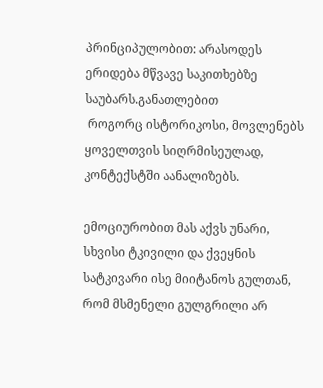პრინციპულობით: არასოდეს ერიდება მწვავე საკითხებზე საუბარს.განათლებით
 როგორც ისტორიკოსი, მოვლენებს ყოველთვის სიღრმისეულად, კონტექსტში აანალიზებს.

ემოციურობით მას აქვს უნარი, სხვისი ტკივილი და ქვეყნის სატკივარი ისე მიიტანოს გულთან, რომ მსმენელი გულგრილი არ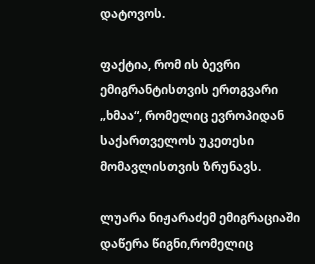დატოვოს.

ფაქტია, რომ ის ბევრი ემიგრანტისთვის ერთგვარი „ხმაა“, რომელიც ევროპიდან საქართველოს უკეთესი მომავლისთვის ზრუნავს.

ლუარა ნიჟარაძემ ემიგრაციაში დაწერა წიგნი,რომელიც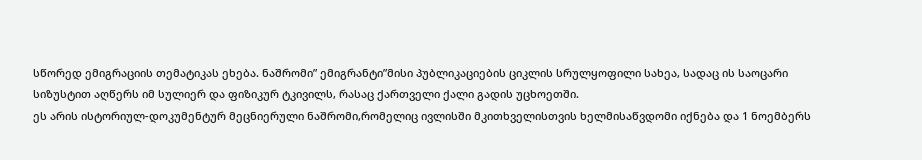სწორედ ემიგრაციის თემატიკას ეხება. ნაშრომი” ემიგრანტი”მისი პუბლიკაციების ციკლის სრულყოფილი სახეა, სადაც ის საოცარი სიზუსტით აღწერს იმ სულიერ და ფიზიკურ ტკივილს, რასაც ქართველი ქალი გადის უცხოეთში.
ეს არის ისტორიულ-დოკუმენტურ მეცნიერული ნაშრომი,რომელიც ივლისში მკითხველისთვის ხელმისაწვდომი იქნება და 1 ნოემბერს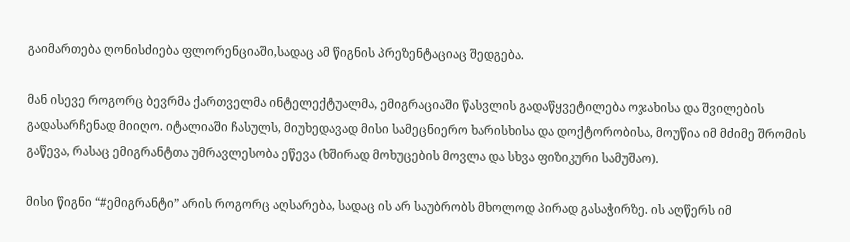გაიმართება ღონისძიება ფლორენციაში,სადაც ამ წიგნის პრეზენტაციაც შედგება.

მან ისევე როგორც ბევრმა ქართველმა ინტელექტუალმა, ემიგრაციაში წასვლის გადაწყვეტილება ოჯახისა და შვილების გადასარჩენად მიიღო. იტალიაში ჩასულს, მიუხედავად მისი სამეცნიერო ხარისხისა და დოქტორობისა, მოუწია იმ მძიმე შრომის გაწევა, რასაც ემიგრანტთა უმრავლესობა ეწევა (ხშირად მოხუცების მოვლა და სხვა ფიზიკური სამუშაო).

მისი წიგნი “#ემიგრანტი” არის როგორც აღსარება, სადაც ის არ საუბრობს მხოლოდ პირად გასაჭირზე. ის აღწერს იმ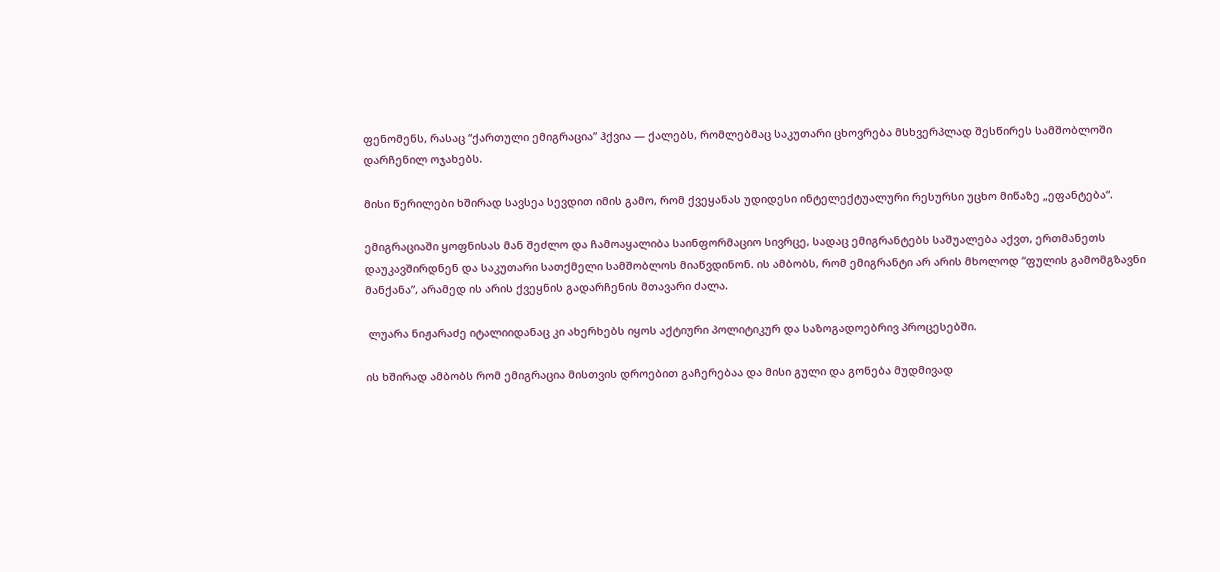ფენომენს, რასაც “ქართული ემიგრაცია” ჰქვია — ქალებს, რომლებმაც საკუთარი ცხოვრება მსხვერპლად შესწირეს სამშობლოში დარჩენილ ოჯახებს.

მისი წერილები ხშირად სავსეა სევდით იმის გამო, რომ ქვეყანას უდიდესი ინტელექტუალური რესურსი უცხო მიწაზე „ეფანტება“.

ემიგრაციაში ყოფნისას მან შეძლო და ჩამოაყალიბა საინფორმაციო სივრცე, სადაც ემიგრანტებს საშუალება აქვთ, ერთმანეთს დაუკავშირდნენ და საკუთარი სათქმელი სამშობლოს მიაწვდინონ. ის ამბობს, რომ ემიგრანტი არ არის მხოლოდ “ფულის გამომგზავნი მანქანა”, არამედ ის არის ქვეყნის გადარჩენის მთავარი ძალა.

 ლუარა ნიჟარაძე იტალიიდანაც კი ახერხებს იყოს აქტიური პოლიტიკურ და საზოგადოებრივ პროცესებში.

ის ხშირად ამბობს რომ ემიგრაცია მისთვის დროებით გაჩერებაა და მისი გული და გონება მუდმივად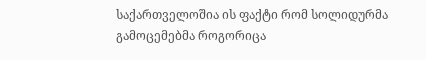საქართველოშია ის ფაქტი რომ სოლიდურმა გამოცემებმა როგორიცა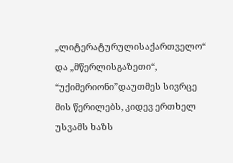„ლიტერატურულისაქართველო“ და „მწერლისგაზეთი“, “უქიმერიონი”დაუთმეს სივრცე მის წერილებს, კიდევ ერთხელ უსვამს ხაზს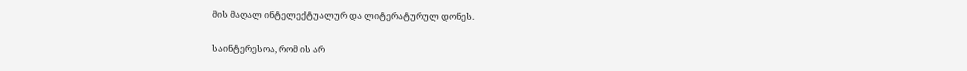მის მაღალ ინტელექტუალურ და ლიტერატურულ დონეს.

საინტერესოა, რომ ის არ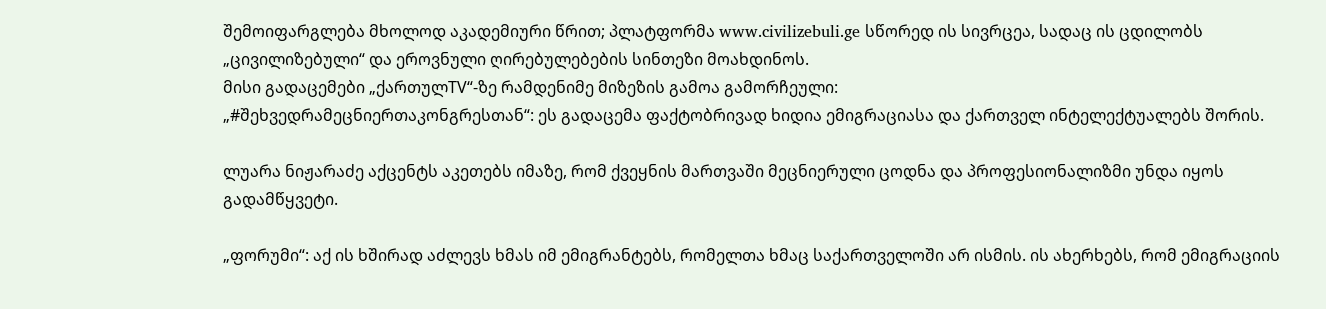შემოიფარგლება მხოლოდ აკადემიური წრით; პლატფორმა www.civilizebuli.ge სწორედ ის სივრცეა, სადაც ის ცდილობს „ცივილიზებული“ და ეროვნული ღირებულებების სინთეზი მოახდინოს.
მისი გადაცემები „ქართულTV“-ზე რამდენიმე მიზეზის გამოა გამორჩეული:
„#შეხვედრამეცნიერთაკონგრესთან“: ეს გადაცემა ფაქტობრივად ხიდია ემიგრაციასა და ქართველ ინტელექტუალებს შორის.

ლუარა ნიჟარაძე აქცენტს აკეთებს იმაზე, რომ ქვეყნის მართვაში მეცნიერული ცოდნა და პროფესიონალიზმი უნდა იყოს გადამწყვეტი.

„ფორუმი“: აქ ის ხშირად აძლევს ხმას იმ ემიგრანტებს, რომელთა ხმაც საქართველოში არ ისმის. ის ახერხებს, რომ ემიგრაციის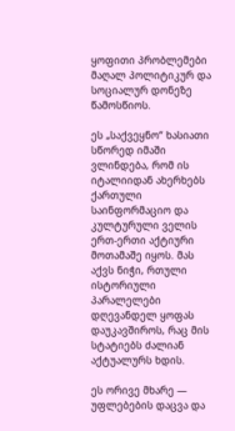ყოფითი პრობლემები მაღალ პოლიტიკურ და სოციალურ დონეზე წამოსწიოს.

ეს „საქვეყნო“ ხასიათი სწორედ იმაში ვლინდება, რომ ის იტალიიდან ახერხებს ქართული საინფორმაციო და კულტურული ველის ერთ-ერთი აქტიური მოთამაშე იყოს. მას აქვს ნიჭი, რთული ისტორიული პარალელები დღევანდელ ყოფას დაუკავშიროს, რაც მის სტატიებს ძალიან აქტუალურს ხდის.

ეს ორივე მხარე — უფლებების დაცვა და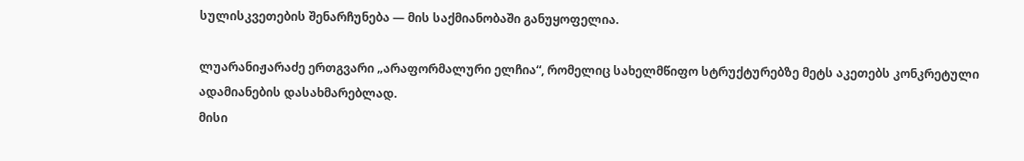სულისკვეთების შენარჩუნება — მის საქმიანობაში განუყოფელია.

ლუარანიჟარაძე ერთგვარი „არაფორმალური ელჩია“, რომელიც სახელმწიფო სტრუქტურებზე მეტს აკეთებს კონკრეტული ადამიანების დასახმარებლად.
მისი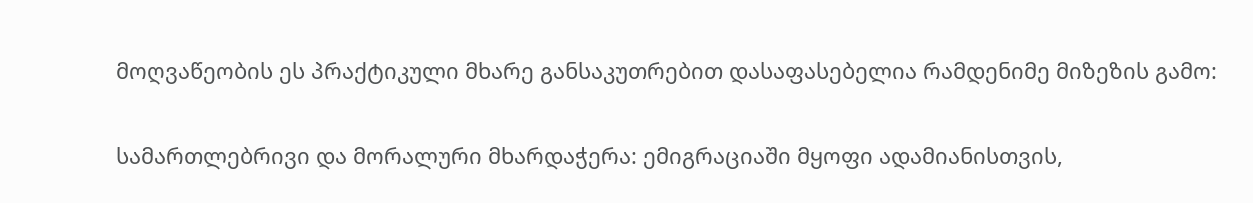მოღვაწეობის ეს პრაქტიკული მხარე განსაკუთრებით დასაფასებელია რამდენიმე მიზეზის გამო:

სამართლებრივი და მორალური მხარდაჭერა: ემიგრაციაში მყოფი ადამიანისთვის,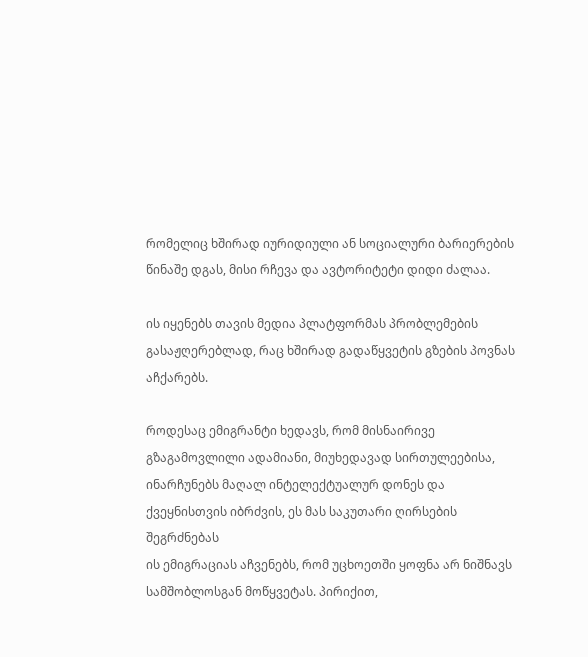რომელიც ხშირად იურიდიული ან სოციალური ბარიერების წინაშე დგას, მისი რჩევა და ავტორიტეტი დიდი ძალაა.

ის იყენებს თავის მედია პლატფორმას პრობლემების გასაჟღერებლად, რაც ხშირად გადაწყვეტის გზების პოვნას აჩქარებს.

როდესაც ემიგრანტი ხედავს, რომ მისნაირივე გზაგამოვლილი ადამიანი, მიუხედავად სირთულეებისა, ინარჩუნებს მაღალ ინტელექტუალურ დონეს და ქვეყნისთვის იბრძვის, ეს მას საკუთარი ღირსების შეგრძნებას
ის ემიგრაციას აჩვენებს, რომ უცხოეთში ყოფნა არ ნიშნავს სამშობლოსგან მოწყვეტას. პირიქით,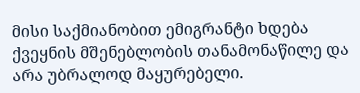მისი საქმიანობით ემიგრანტი ხდება ქვეყნის მშენებლობის თანამონაწილე და არა უბრალოდ მაყურებელი.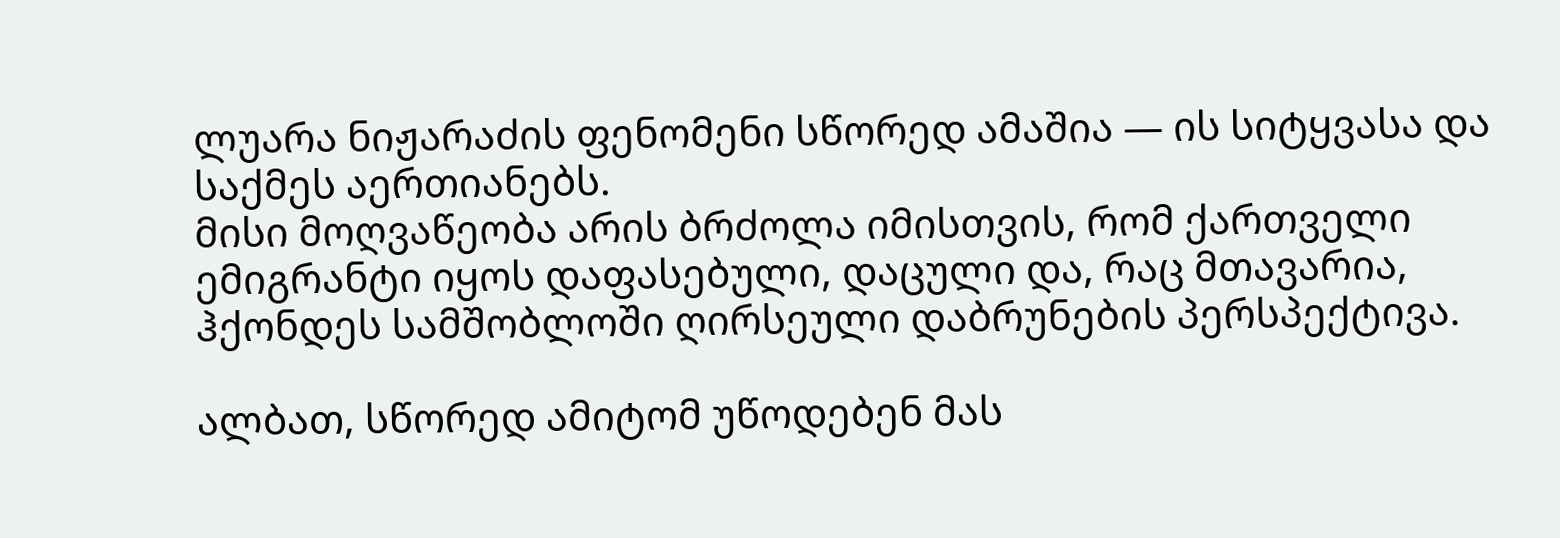ლუარა ნიჟარაძის ფენომენი სწორედ ამაშია — ის სიტყვასა და საქმეს აერთიანებს.
მისი მოღვაწეობა არის ბრძოლა იმისთვის, რომ ქართველი ემიგრანტი იყოს დაფასებული, დაცული და, რაც მთავარია, ჰქონდეს სამშობლოში ღირსეული დაბრუნების პერსპექტივა.

ალბათ, სწორედ ამიტომ უწოდებენ მას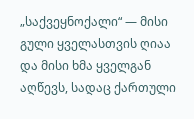„საქვეყნოქალი“ — მისი გული ყველასთვის ღიაა და მისი ხმა ყველგან აღწევს, სადაც ქართული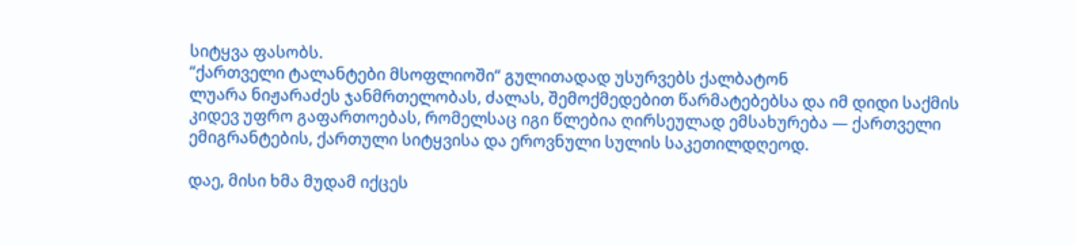სიტყვა ფასობს.
“ქართველი ტალანტები მსოფლიოში“ გულითადად უსურვებს ქალბატონ
ლუარა ნიჟარაძეს ჯანმრთელობას, ძალას, შემოქმედებით წარმატებებსა და იმ დიდი საქმის კიდევ უფრო გაფართოებას, რომელსაც იგი წლებია ღირსეულად ემსახურება — ქართველი ემიგრანტების, ქართული სიტყვისა და ეროვნული სულის საკეთილდღეოდ.

დაე, მისი ხმა მუდამ იქცეს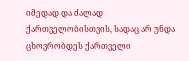იმედად და ძალად ქართველობისთვის, სადაც არ უნდა ცხოვრობდეს ქართველი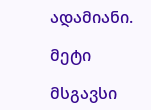ადამიანი.

მეტი

მსგავსი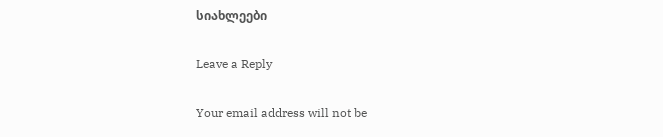სიახლეები

Leave a Reply

Your email address will not be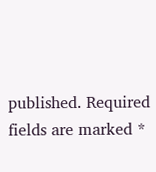published. Required fields are marked *